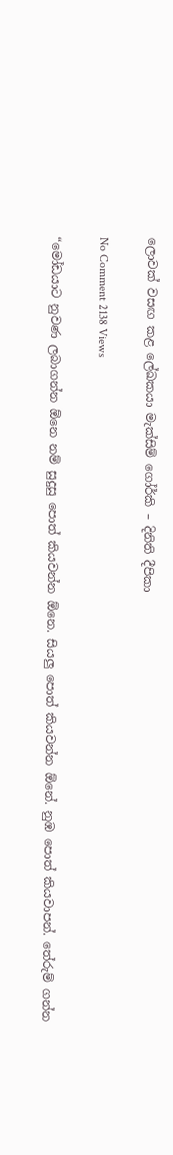ලොවක් වසඟ කළ ලේඛකයා මැක්සිම් ගෝර්කි – දිනිති දීපිකා

No Comment 2138 Views

“මෝඩයාට නුවණ ලබාගන්න ඕනෙ නම් සුදුසු පොත් කියවන්න ඕනෙ. සියලු පොත් කියවන්න ඕනේ. නුඹ පොත් කියවාපන්. තේරුම් ගන්න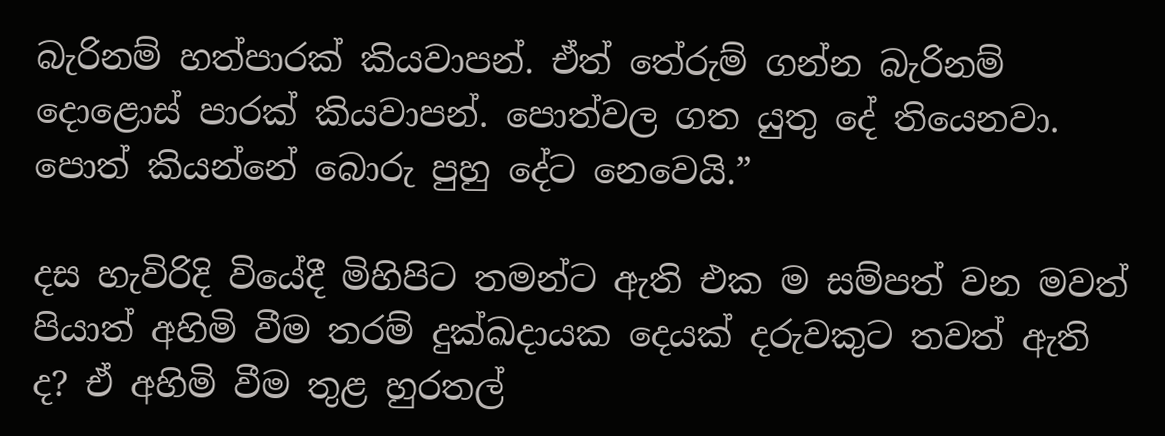බැරිනම් හත්පාරක් කියවාපන්. ඒත් තේරුම් ගන්න බැරිනම් දොළොස් පාරක් කියවාපන්. පොත්වල ගත යුතු දේ තියෙනවා. පොත් කියන්නේ බොරු පුහු දේට නෙවෙයි.”

දස හැවිරිදි වියේදී මිහිපිට තමන්ට ඇති එක ම සම්පත් වන මවත් පියාත් අහිමි වීම තරම් දුක්ඛදායක දෙයක් දරුවකුට තවත් ඇති ද? ඒ අහිමි වීම තුළ හුරතල්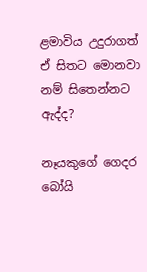ළමාවිය උදුරාගත් ඒ සිතට මොනවා නම් සිතෙන්නට ඇද්ද?

නෑයකුගේ ගෙදර බෝයි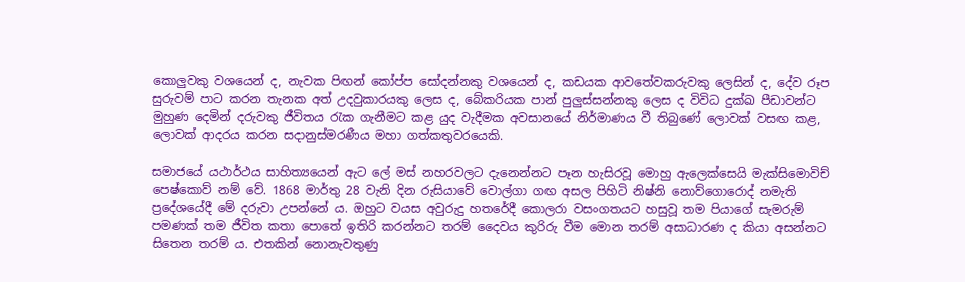කොලුවකු වශයෙන් ද, නැවක පිඟන් කෝප්ප සෝදන්නකු වශයෙන් ද, කඩයක ආවතේවකරුවකු ලෙසින් ද, දේව රූප සුරුවම් පාට කරන තැනක අත් උදවුකාරයකු ලෙස ද, බේකරියක පාන් පුලුස්සන්නකු ලෙස ද විවිධ දුක්ඛ පීඩාවන්ට මුහුණ දෙමින් දරුවකු ජීවිතය රැක ගැනීමට කළ යුද වැදීමක අවසානයේ නිර්මාණය වී තිබුණේ ලොවක් වසඟ කළ, ලොවක් ආදරය කරන සදානුස්මරණීය මහා ගත්කතුවරයෙකි.

සමාජයේ යථාර්ථය සාහිත්‍යයෙන් ඇට ලේ මස් නහරවලට දැනෙන්නට පෑන හැසිරවූ මොහු ඇලෙක්සෙයි මැක්සිමොවිච් පෙෂ්කොව් නම් වේ. 1868 මාර්තු 28 වැනි දින රුසියාවේ වොල්ගා ගඟ අසල පිහිටි නිෂ්නි නොව්ගොරොද් නමැති ප්‍රදේශයේදී මේ දරුවා උපන්නේ ය. ඔහුට වයස අවුරුදු හතරේදී කොලරා වසංගතයට හසුවූ තම පියාගේ සැමරුම් පමණක් තම ජීවිත කතා පොතේ ඉතිරි කරන්නට තරම් දෛවය කුරිරු වීම මොන තරම් අසාධාරණ ද කියා අසන්නට සිතෙන තරම් ය. එතකින් නොනැවතුණු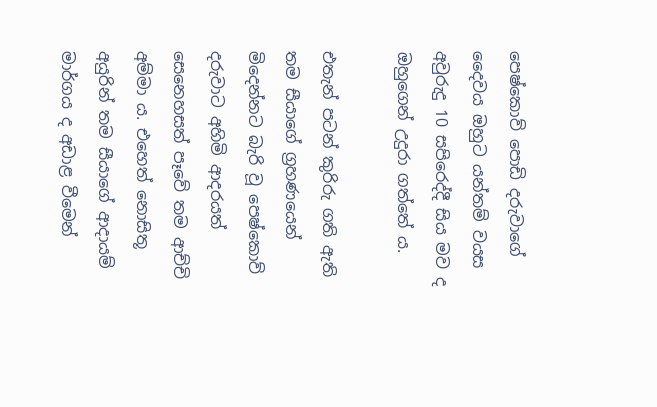පෙෂ්කොව් පොඩි දරුවාගේ දෛවය ඔහුට යන්තම් වයස අවුරුදු 10 සපිරෙද්දී සිය මව ද ඔහුගෙන් උදුරා ගත්තේ ය.

එතැන් පටන් කුරිරු ගති ඇති තම සීයාගේ ග්‍රහණයෙන් මිදෙන්නට බැරි වූ පෙෂ්කොව් දරුවාට අහිමි ආදරයත් සෙනෙහසත් පෑවේ තම ආච්චි අම්මා ය. එහෙත් නොසිතූ අයුරින් තම සීයාගේ ආදායම් මාර්ගය ද අඩාළ වීමෙන්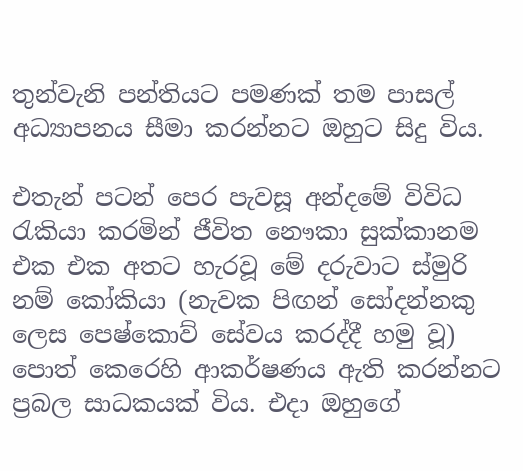තුන්වැනි පන්තියට පමණක් තම පාසල් අධ්‍යාපනය සීමා කරන්නට ඔහුට සිදු විය.

එතැන් පටන් පෙර පැවසූ අන්දමේ විවිධ රැකියා කරමින් ජීවිත නෞකා සුක්කානම එක එක අතට හැරවූ මේ දරුවාට ස්මුරි නම් කෝකියා (නැවක පිඟන් සෝදන්නකු ලෙස පෙෂ්කොව් සේවය කරද්දී හමු වූ) පොත් කෙරෙහි ආකර්ෂණය ඇති කරන්නට ප්‍රබල සාධකයක් විය. එදා ඔහුගේ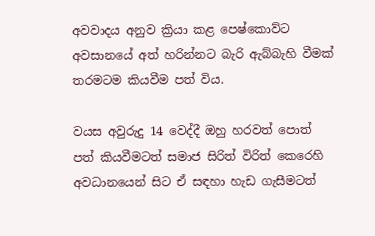අවවාදය අනුව ක්‍රියා කළ පෙෂ්කොව්ට අවසානයේ අත් හරින්නට බැරි ඇබ්බැහි වීමක් තරමටම කියවීම පත් විය.

වයස අවුරුදු 14 වෙද්දී ඔහු හරවත් පොත් පත් කියවීමටත් සමාජ සිරිත් විරිත් කෙරෙහි අවධානයෙන් සිට ඒ සඳහා හැඩ ගැසීමටත්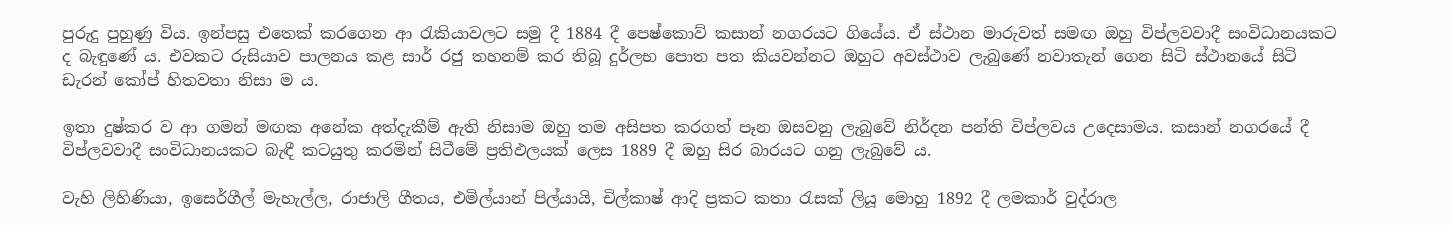පුරුදු පුහුණු විය. ඉන්පසු එතෙක් කරගෙන ආ රැකියාවලට සමු දී 1884 දී පෙෂ්කොව් කසාන් නගරයට ගියේය. ඒ ස්ථාන මාරුවත් සමඟ ඔහු විප්ලවවාදී සංවිධානයකට ද බැඳුණේ ය. එවකට රුසියාව පාලනය කළ සාර් රජු තහනම් කර තිබූ දුර්ලභ පොත පත කියවන්නට ඔහුට අවස්ථාව ලැබුණේ නවාතැන් ගෙන සිටි ස්ථානයේ සිටි ඩැරන් කෝප් හිතවතා නිසා ම ය.

ඉතා දුෂ්කර ව ආ ගමන් මඟක අනේක අත්දැකීම් ඇති නිසාම ඔහු තම අසිපත කරගත් පෑන ඔසවනු ලැබුවේ නිර්දන පන්ති විප්ලවය උදෙසාමය. කසාන් නගරයේ දී විප්ලවවාදී සංවිධානයකට බැඳී කටයුතු කරමින් සිටීමේ ප්‍රතිඵලයක් ලෙස 1889 දී ඔහු සිර බාරයට ගනු ලැබුවේ ය.

වැහි ලිහිණියා, ඉසෙර්ගීල් මැහැල්ල, රාජාලි ගීතය, එමිල්යාන් පිල්යායි, චිල්කාෂ් ආදි ප්‍රකට කතා රැසක් ලියූ මොහු 1892 දී ලමකාර් වුද්රාල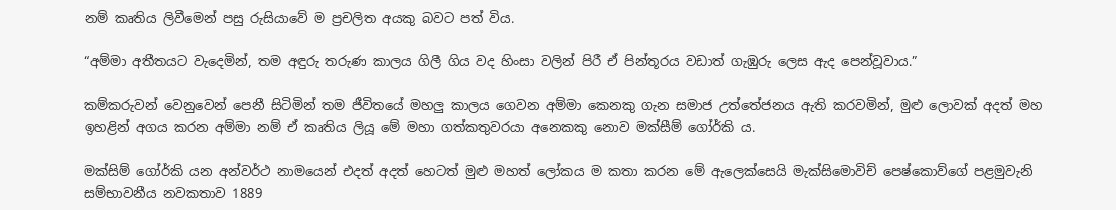නම් කෘතිය ලිවීමෙන් පසු රුසියාවේ ම ප්‍රචලිත අයකු බවට පත් විය.

“අම්මා අතීතයට වැදෙමින්, තම අඳුරු තරුණ කාලය ගිලී ගිය වද හිංසා වලින් පිරී ඒ පින්තූරය වඩාත් ගැඹුරු ලෙස ඇද පෙන්වූවාය.”

කම්කරුවන් වෙනුවෙන් පෙනී සිටිමින් තම ජීවිතයේ මහලු කාලය ගෙවන අම්මා කෙනකු ගැන සමාජ උත්තේජනය ඇති කරවමින්, මුළු ලොවක් අදත් මහ ඉහළින් අගය කරන අම්මා නම් ඒ කෘතිය ලියූ මේ මහා ගත්කතුවරයා අනෙකකු නොව මක්සීම් ගෝර්කි ය.

මක්සිම් ගෝර්කි යන අන්වර්ථ නාමයෙන් එදත් අදත් හෙටත් මුළු මහත් ලෝකය ම කතා කරන මේ ඇලෙක්සෙයි මැක්සිමොවිච් පෙෂ්කොව්ගේ පළමුවැනි සම්භාවනීය නවකතාව 1889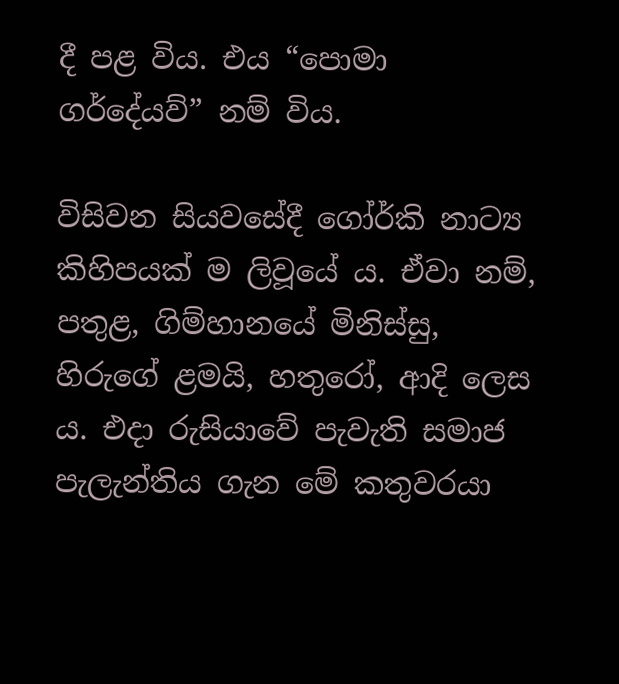දී පළ විය. එය “පොමා ගර්දේයව්” නම් විය.

විසිවන සියවසේදී ගෝර්කි නාට්‍ය කිහිපයක් ම ලිවූයේ ය. ඒවා නම්, පතුළ, ගිම්හානයේ මිනිස්සු, හිරුගේ ළමයි, හතුරෝ, ආදි ලෙස ය. එදා රුසියාවේ පැවැති සමාජ පැලැන්තිය ගැන මේ කතුවරයා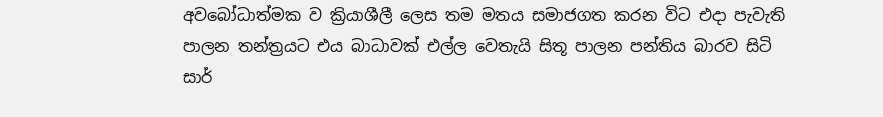අවබෝධාත්මක ව ක්‍රියාශීලී ලෙස තම මතය සමාජගත කරන විට එදා පැවැති පාලන තන්ත්‍රයට එය බාධාවක් එල්ල වෙතැයි සිතූ පාලන පන්තිය බාරව සිටි සාර්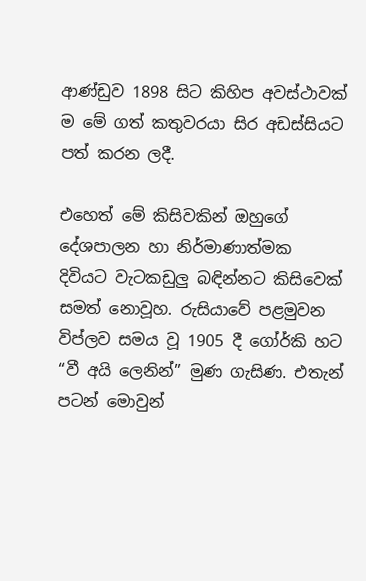ආණ්ඩුව 1898 සිට කිහිප අවස්ථාවක් ම මේ ගත් කතුවරයා සිර අඩස්සියට පත් කරන ලදී.

එහෙත් මේ කිසිවකින් ඔහුගේ දේශපාලන හා නිර්මාණාත්මක දිවියට වැටකඩුලු බඳින්නට කිසිවෙක් සමත් නොවූහ. රුසියාවේ පළමුවන විප්ලව සමය වූ 1905 දී ගෝර්කි හට “වී අයි ලෙනින්” මුණ ගැසිණ. එතැන් පටන් මොවුන්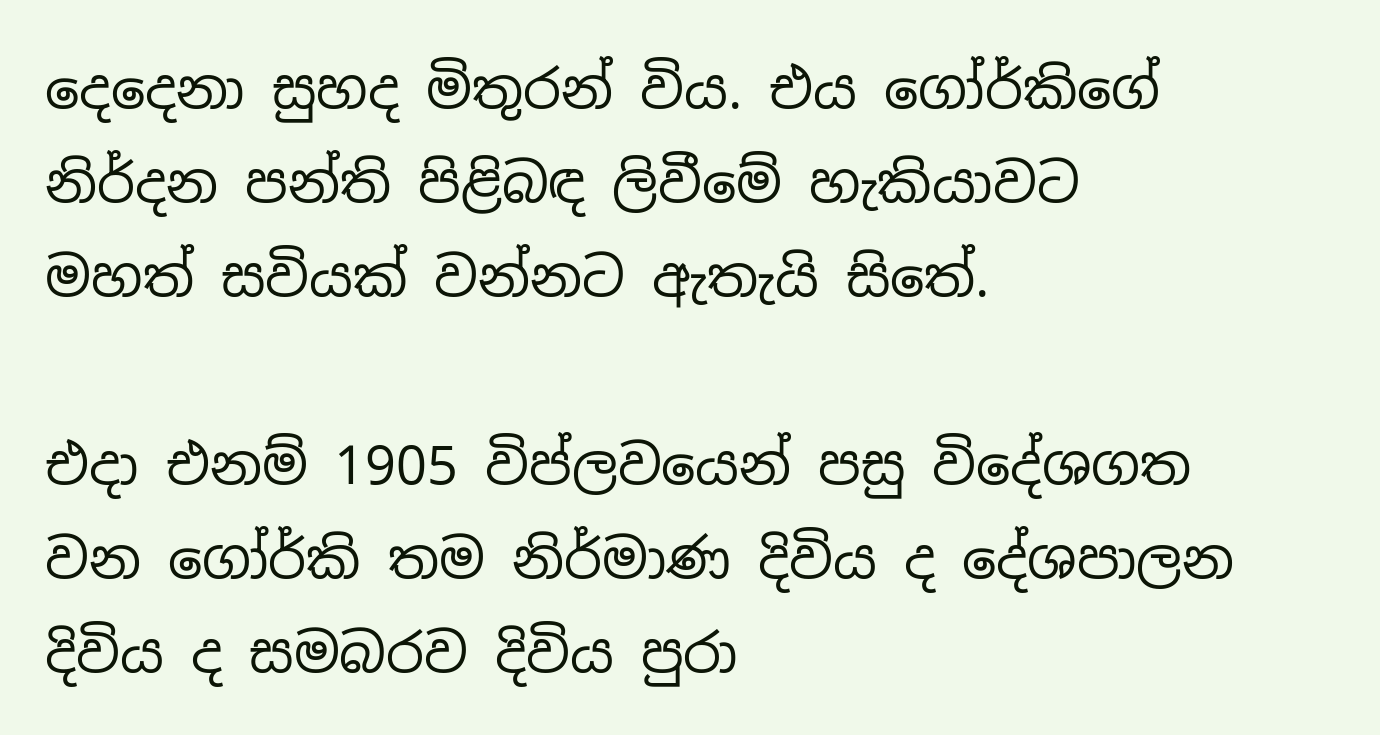දෙදෙනා සුහද මිතුරන් විය. එය ගෝර්කිගේ නිර්දන පන්ති පිළිබඳ ලිවීමේ හැකියාවට මහත් සවියක් වන්නට ඇතැයි සිතේ.

එදා එනම් 1905 විප්ලවයෙන් පසු විදේශගත වන ගෝර්කි තම නිර්මාණ දිවිය ද දේශපාලන දිවිය ද සමබරව දිවිය පුරා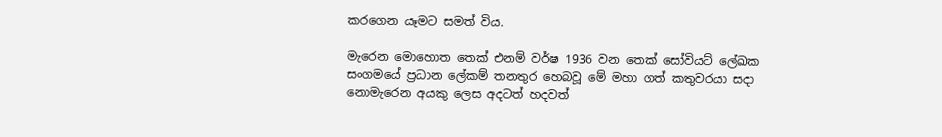කරගෙන යෑමට සමත් විය.

මැරෙන මොහොත තෙක් එනම් වර්ෂ 1936 වන තෙක් සෝවියට් ලේඛක සංගමයේ ප්‍රධාන ලේකම් තනතුර හෙබවූ මේ මහා ගත් කතුවරයා සදා නොමැරෙන අයකු ලෙස අදටත් හදවත්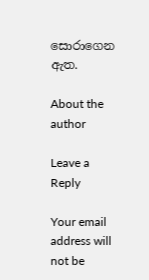සොරාගෙන ඇත.

About the author

Leave a Reply

Your email address will not be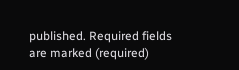published. Required fields are marked (required)